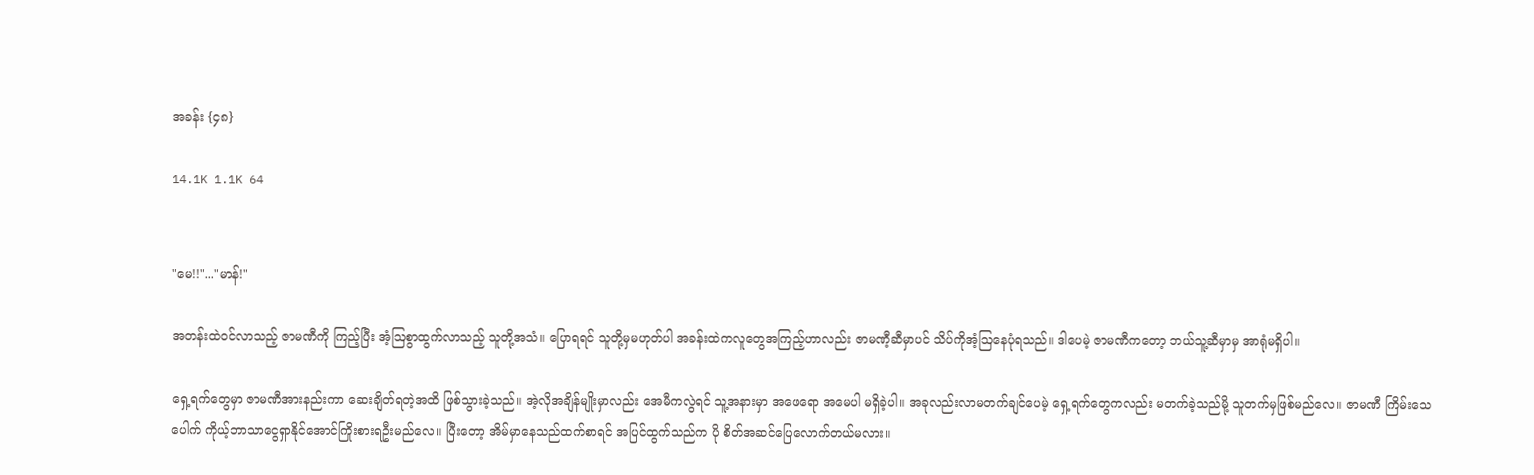အခန်း {၄၈}

14.1K 1.1K 64


"မေ!!"..."မာန်!"

အတန်းထဲဝင်လာသည့် ဇာမဏီကို ကြည့်ပြီး အံ့ဩစွာထွက်လာသည့် သူတို့အသံ။ ပြောရရင် သူတို့မှမဟုတ်ပါ အခန်းထဲကလူတွေအကြည့်ဟာလည်း ဇာမဏီ့ဆီမှာပင် သိပ်ကိုအံ့ဩနေပုံရသည်။ ဒါပေမဲ့ ဇာမဏီကတော့ ဘယ်သူ့ဆီမှာမှ အာရုံမရှိပါ။

ရှေ့ရက်တွေမှာ ဇာမဏီအားနည်းကာ ဆေးချိတ်ရတဲ့အထိ ဖြစ်သွားခဲ့သည်။ အဲ့လိုအချိန်မျိုးမှာလည်း အေမီကလွဲရင် သူ့အနားမှာ အဖေရော အမေပါ မရှိခဲ့ပါ။ အခုလည်းလာမတက်ချင်ပေမဲ့ ရှေ့ရက်တွေကလည်း မတက်ခဲ့သည်မို့ သူတက်မှဖြစ်မည်လေ။ ဇာမဏီ ကြိမ်းသေပေါက် ကိုယ့်ဘာသာငွေရှာနိုင်အောင်ကြိုးစားရဦးမည်လေ။ ပြီးတော့ အိမ်မှာနေသည်ထက်စာရင် အပြင်ထွက်သည်က ပို စိတ်အဆင်ပြေလောက်တယ်မလား။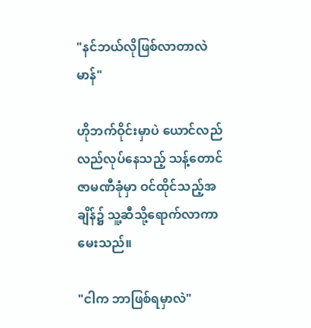"နင်ဘယ်လိုဖြစ်လာတာလဲ မာန်"

ဟိုဘက်ဝိုင်းမှာပဲ ယောင်လည်လည်လုပ်နေသည့် သန့်တောင် ဇာမဏီခုံမှာ ဝင်ထိုင်သည့်အချိန်၌ သူ့ဆီသို့ရောက်လာကာ မေးသည်။

"ငါက ဘာဖြစ်ရမှာလဲ"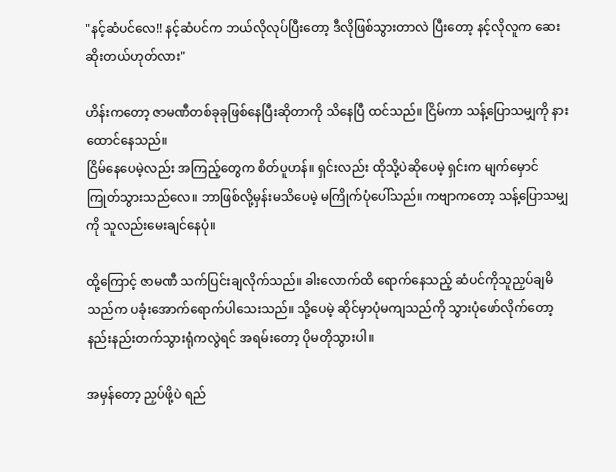"နင့်ဆံပင်လေ!! နင့်ဆံပင်က ဘယ်လိုလုပ်ပြီးတော့ ဒီလိုဖြစ်သွားတာလဲ ပြီးတော့ နင့်လိုလူက ဆေးဆိုးတယ်ဟုတ်လား"

ဟိန်းကတော့ ဇာမဏီတစ်ခုခုဖြစ်နေပြီးဆိုတာကို သိနေပြီ ထင်သည်။ ငြိမ်ကာ သန့်ပြောသမျှကို နားထောင်နေသည်။
ငြိမ်နေပေမဲ့လည်း အကြည့်တွေက စိတ်ပူဟန်။ ရှင်းလည်း ထိုသို့ပဲဆိုပေမဲ့ ရှင်းက မျက်မှောင်ကြုတ်သွားသည်လေ။ ဘာဖြစ်လို့မှန်းမသိပေမဲ့ မကြိုက်ပုံပေါ်သည်။ ကဗျာကတော့ သန့်ပြောသမျှကို သူလည်းမေးချင်နေပုံ။

ထို့ကြောင့် ဇာမဏီ သက်ပြင်းချလိုက်သည်။ ခါးလောက်ထိ ရောက်နေသည့် ဆံပင်ကိုသူညှပ်ချမိသည်က ပခုံးအောက်ရောက်ပါသေးသည်။ သို့ပေမဲ့ ဆိုင်မှာပုံမကျသည်ကို သွားပုံဖော်လိုက်တော့ နည်းနည်းတက်သွားရုံကလွဲရင် အရမ်းတော့ ပိုမတိုသွားပါ။

အမှန်တော့ ညှပ်ဖို့ပဲ ရည်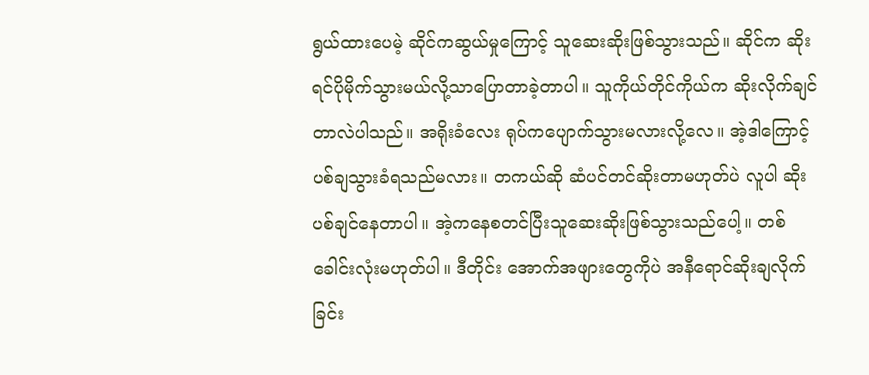ရွယ်ထားပေမဲ့ ဆိုင်ကဆွယ်မှုကြောင့် သူဆေးဆိုးဖြစ်သွားသည်။ ဆိုင်က ဆိုးရင်ပိုမိုက်သွားမယ်လို့သာပြောတာခဲ့တာပါ။ သူကိုယ်တိုင်ကိုယ်က ဆိုးလိုက်ချင်တာလဲပါသည်။ အရိုးခံလေး ရုပ်ကပျောက်သွားမလားလို့လေ။ အဲ့ဒါကြောင့် ပစ်ချသွားခံရသည်မလား။ တကယ်ဆို ဆံပင်တင်ဆိုးတာမဟုတ်ပဲ လူပါ ဆိုးပစ်ချင်နေတာပါ။ အဲ့ကနေစတင်ပြီးသူဆေးဆိုးဖြစ်သွားသည်ပေါ့။ တစ်ခေါင်းလုံးမဟုတ်ပါ။ ဒီတိုင်း အောက်အဖျားတွေကိုပဲ အနီရောင်ဆိုးချလိုက်ခြင်း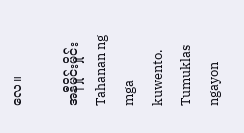လေ။

အနီမှိုင်းမှိုင်းTahanan ng mga kuwento. Tumuklas ngayon